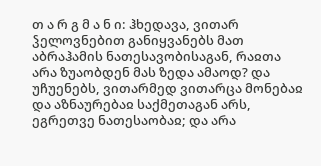თ ა რ გ მ ა ნ ი: ჰხედავა, ვითარ ჴელოვნებით განიყვანებს მათ აბრაჰამის ნათესავობისაგან, რაჲთა არა ზუაობდენ მას ზედა ამაოდ? და უჩუენებს, ვითარმედ ვითარცა მონებაჲ და აზნაურებაჲ საქმეთაგან არს, ეგრეთვე ნათესაობაჲ; და არა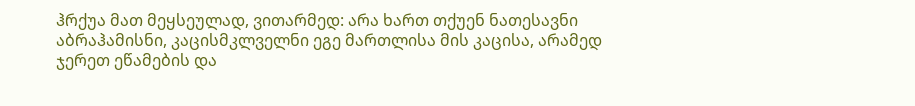ჰრქუა მათ მეყსეულად, ვითარმედ: არა ხართ თქუენ ნათესავნი აბრაჰამისნი, კაცისმკლველნი ეგე მართლისა მის კაცისა, არამედ ჯერეთ ეწამების და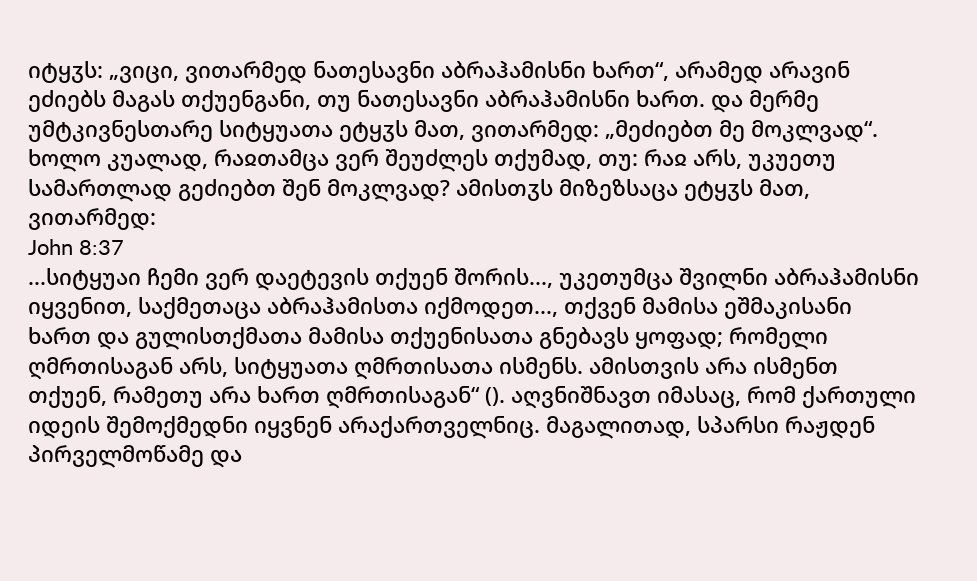იტყჳს: „ვიცი, ვითარმედ ნათესავნი აბრაჰამისნი ხართ“, არამედ არავინ ეძიებს მაგას თქუენგანი, თუ ნათესავნი აბრაჰამისნი ხართ. და მერმე უმტკივნესთარე სიტყუათა ეტყჳს მათ, ვითარმედ: „მეძიებთ მე მოკლვად“. ხოლო კუალად, რაჲთამცა ვერ შეუძლეს თქუმად, თუ: რაჲ არს, უკუეთუ სამართლად გეძიებთ შენ მოკლვად? ამისთჳს მიზეზსაცა ეტყჳს მათ, ვითარმედ:
John 8:37
...სიტყუაი ჩემი ვერ დაეტევის თქუენ შორის..., უკეთუმცა შვილნი აბრაჰამისნი იყვენით, საქმეთაცა აბრაჰამისთა იქმოდეთ..., თქვენ მამისა ეშმაკისანი ხართ და გულისთქმათა მამისა თქუენისათა გნებავს ყოფად; რომელი ღმრთისაგან არს, სიტყუათა ღმრთისათა ისმენს. ამისთვის არა ისმენთ თქუენ, რამეთუ არა ხართ ღმრთისაგან“ (). აღვნიშნავთ იმასაც, რომ ქართული იდეის შემოქმედნი იყვნენ არაქართველნიც. მაგალითად, სპარსი რაჟდენ პირველმოწამე და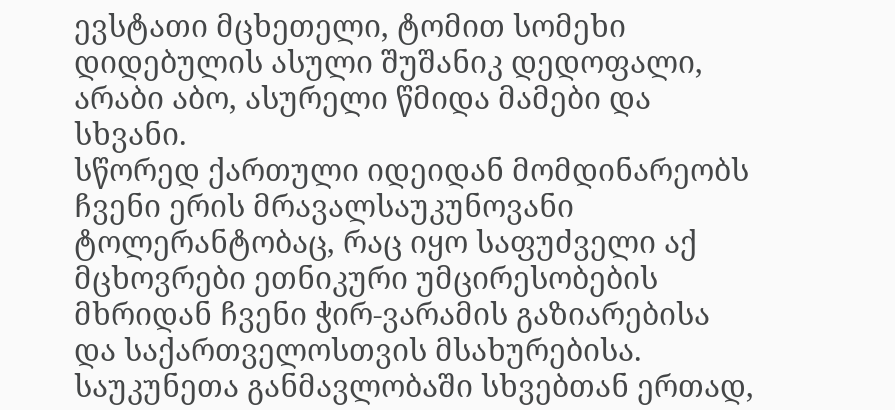ევსტათი მცხეთელი, ტომით სომეხი დიდებულის ასული შუშანიკ დედოფალი, არაბი აბო, ასურელი წმიდა მამები და სხვანი.
სწორედ ქართული იდეიდან მომდინარეობს ჩვენი ერის მრავალსაუკუნოვანი ტოლერანტობაც, რაც იყო საფუძველი აქ მცხოვრები ეთნიკური უმცირესობების მხრიდან ჩვენი ჭირ-ვარამის გაზიარებისა და საქართველოსთვის მსახურებისა. საუკუნეთა განმავლობაში სხვებთან ერთად,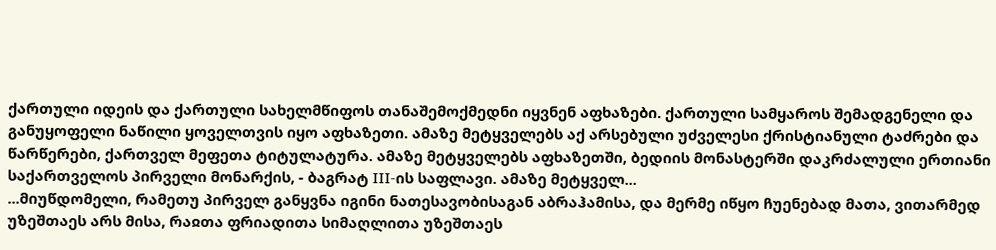ქართული იდეის და ქართული სახელმწიფოს თანაშემოქმედნი იყვნენ აფხაზები. ქართული სამყაროს შემადგენელი და განუყოფელი ნაწილი ყოველთვის იყო აფხაზეთი. ამაზე მეტყველებს აქ არსებული უძველესი ქრისტიანული ტაძრები და წარწერები, ქართველ მეფეთა ტიტულატურა. ამაზე მეტყველებს აფხაზეთში, ბედიის მონასტერში დაკრძალული ერთიანი საქართველოს პირველი მონარქის, - ბაგრატ III-ის საფლავი. ამაზე მეტყველ...
...მიუწდომელი, რამეთუ პირველ განყვნა იგინი ნათესავობისაგან აბრაჰამისა, და მერმე იწყო ჩუენებად მათა, ვითარმედ უზეშთაეს არს მისა, რაჲთა ფრიადითა სიმაღლითა უზეშთაეს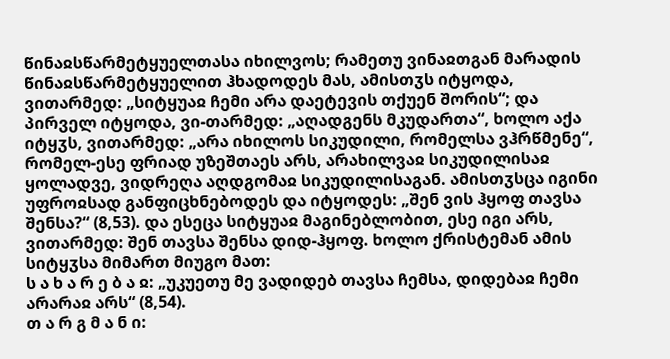წინაჲსწარმეტყუელთასა იხილვოს; რამეთუ ვინაჲთგან მარადის წინაჲსწარმეტყუელით ჰხადოდეს მას, ამისთჳს იტყოდა, ვითარმედ: „სიტყუაჲ ჩემი არა დაეტევის თქუენ შორის“; და პირველ იტყოდა, ვი-თარმედ: „აღადგენს მკუდართა“, ხოლო აქა იტყჳს, ვითარმედ: „არა იხილოს სიკუდილი, რომელსა ვჰრწმენე“, რომელ-ესე ფრიად უზეშთაეს არს, არახილვაჲ სიკუდილისაჲ ყოლადვე, ვიდრეღა აღდგომაჲ სიკუდილისაგან. ამისთჳსცა იგინი უფროჲსად განფიცხნებოდეს და იტყოდეს: „შენ ვის ჰყოფ თავსა შენსა?“ (8,53). და ესეცა სიტყუაჲ მაგინებლობით, ესე იგი არს, ვითარმედ: შენ თავსა შენსა დიდ-ჰყოფ. ხოლო ქრისტემან ამის სიტყჳსა მიმართ მიუგო მათ:
ს ა ხ ა რ ე ბ ა ჲ: „უკუეთუ მე ვადიდებ თავსა ჩემსა, დიდებაჲ ჩემი არარაჲ არს“ (8,54).
თ ა რ გ მ ა ნ ი: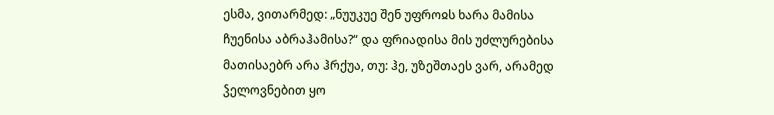ესმა, ვითარმედ: „ნუუკუე შენ უფროჲს ხარა მამისა ჩუენისა აბრაჰამისა?“ და ფრიადისა მის უძლურებისა მათისაებრ არა ჰრქუა, თუ: ჰე, უზეშთაეს ვარ, არამედ ჴელოვნებით ყო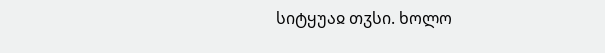სიტყუაჲ თჳსი. ხოლო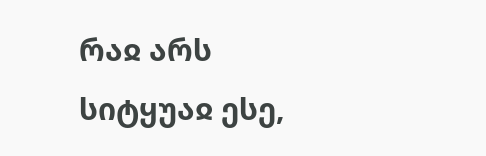რაჲ არს სიტყუაჲ ესე,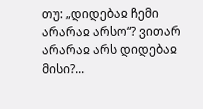თუ: „დიდებაჲ ჩემი არარაჲ არსო“? ვითარ არარაჲ არს დიდებაჲ მისი?...